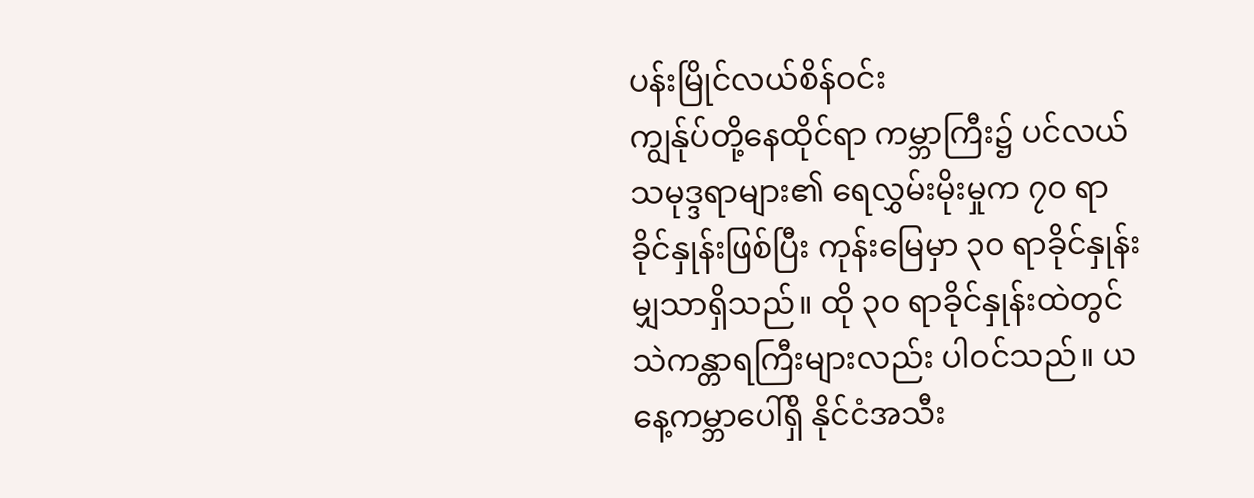ပန်းမြိုင်လယ်စိန်ဝင်း
ကျွန်ုပ်တို့နေထိုင်ရာ ကမ္ဘာကြီး၌ ပင်လယ်သမုဒ္ဒရာများ၏ ရေလွှမ်းမိုးမှုက ၇၀ ရာခိုင်နှုန်းဖြစ်ပြီး ကုန်းမြေမှာ ၃၀ ရာခိုင်နှုန်းမျှသာရှိသည်။ ထို ၃၀ ရာခိုင်နှုန်းထဲတွင် သဲကန္တာရကြီးများလည်း ပါဝင်သည်။ ယနေ့ကမ္ဘာပေါ်ရှိ နိုင်ငံအသီး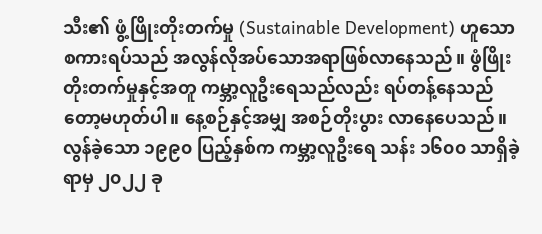သီး၏ ဖွံ့ဖြိုးတိုးတက်မှု (Sustainable Development) ဟူသော စကားရပ်သည် အလွန်လိုအပ်သောအရာဖြစ်လာနေသည်။ ဖွံဖြိုးတိုးတက်မှုနှင့်အတူ ကမ္ဘာ့လူဦးရေသည်လည်း ရပ်တန့်နေသည်တော့မဟုတ်ပါ။ နေ့စဉ်နှင့်အမျှ အစဉ်တိုးပွား လာနေပေသည်။
လွန်ခဲ့သော ၁၉၉၀ ပြည့်နှစ်က ကမ္ဘာ့လူဦးရေ သန်း ၁၆၀၀ သာရှိခဲ့ရာမှ ၂၀၂၂ ခု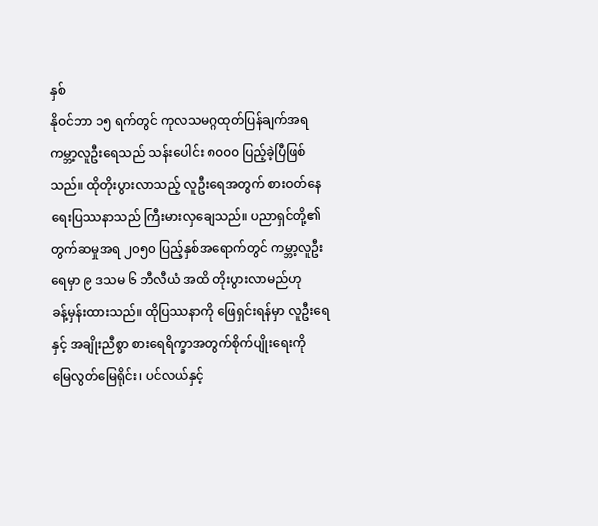နှစ်
နိုဝင်ဘာ ၁၅ ရက်တွင် ကုလသမဂ္ဂထုတ်ပြန်ချက်အရ ကမ္ဘာ့လူဦးရေသည် သန်းပေါင်း ၈၀၀၀ ပြည့်ခဲ့ပြီဖြစ်
သည်။ ထိုတိုးပွားလာသည့် လူဦးရေအတွက် စားဝတ်နေရေးပြဿနာသည် ကြီးမားလှချေသည်။ ပညာရှင်တို့၏
တွက်ဆမှုအရ ၂၀၅၀ ပြည့်နှစ်အရောက်တွင် ကမ္ဘာ့လူဦးရေမှာ ၉ ဒသမ ၆ ဘီလီယံ အထိ တိုးပွားလာမည်ဟု
ခန့်မှန်းထားသည်။ ထိုပြဿနာကို ဖြေရှင်းရန်မှာ လူဦးရေနှင့် အချိုးညီစွာ စားရေရိက္ခာအတွက်စိုက်ပျိုးရေးကို
မြေလွတ်မြေရိုင်း၊ ပင်လယ်နှင့်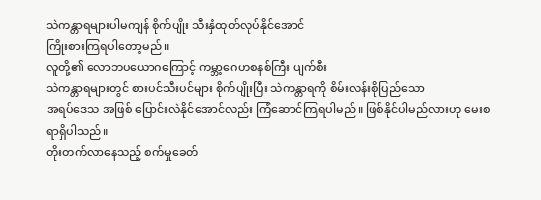သဲကန္တာရများပါမကျန် စိုက်ပျိုး သီးနှံထုတ်လုပ်နိုင်အောင်
ကြိုးစားကြရပါတော့မည်။
လူတို့၏ လောဘပယောဂကြောင့် ကမ္ဘာ့ဂေဟစနစ်ကြီး ပျက်စီး
သဲကန္တာရများတွင် စားပင်သီးပင်များ စိုက်ပျိုးပြီး သဲကန္တာရကို စိမ်းလန်းစိုပြည်သော
အရပ်ဒေသ အဖြစ် ပြောင်းလဲနိုင်အောင်လည်း ကြံဆောင်ကြရပါမည်။ ဖြစ်နိုင်ပါမည်လားဟု မေးစရာရှိပါသည်။
တိုးတက်လာနေသည့် စက်မှုခေတ်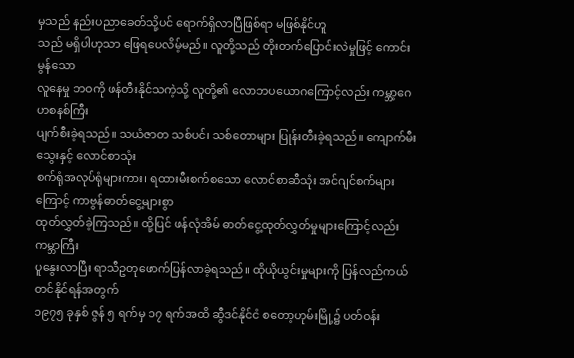မှသည် နည်းပညာခေတ်သို့ပင် ရောက်ရှိလာပြီဖြစ်ရာ မဖြစ်နိုင်ဟူ
သည် မရှိပါဟုသာ ဖြေရပေလိမ့်မည်။ လူတို့သည် တိုးတက်ပြောင်းလဲမှုဖြင့် ကောင်းမွန်သော
လူနေမှု ဘဝကို ဖန်တီးနိုင်သကဲ့သို့ လူတို့၏ လောဘပယောဂကြောင့်လည်း ကမ္ဘာ့ဂေဟစနစ်ကြီး
ပျက်စီးခဲ့ရသည်။ သယံဇာတ သစ်ပင်၊ သစ်တောများ ပြုန်းတီးခဲ့ရသည်။ ကျောက်မီးသွေးနှင့် လောင်စာသုံး
စက်ရုံအလုပ်ရုံများကား၊ ရထားမီးစက်စသော လောင်စာဆီသုံး အင်ဂျင်စက်များကြောင့် ကာဗွန်ဓာတ်ငွေ့များစွာ
ထုတ်လွှတ်ခဲ့ကြသည်။ ထို့ပြင် ဖန်လုံအိမ် ဓာတ်ငွေ့ထုတ်လွှတ်မှုများကြောင့်လည်း ကမ္ဘာကြီး
ပူနွေးလာပြီး ရာသီဥတုဖောက်ပြန်လာခဲ့ရသည်။ ထိုယိုယွင်းမှုများကို ပြန်လည်ကယ်တင်နိုင်ရန်အတွက်
၁၉၇၅ ခုနှစ် ဇွန် ၅ ရက်မှ ၁၇ ရက်အထိ ဆွီဒင်နိုင်ငံ စတော့ဟုမ်းမြို့၌ ပတ်ဝန်း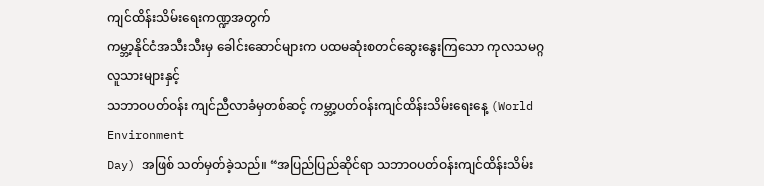ကျင်ထိန်းသိမ်းရေးကဏ္ဍအတွက်
ကမ္ဘာ့နိုင်ငံအသီးသီးမှ ခေါင်းဆောင်များက ပထမဆုံးစတင်ဆွေးနွေးကြသော ကုလသမဂ္ဂလူသားများနှင့်
သဘာဝပတ်ဝန်း ကျင်ညီလာခံမှတစ်ဆင့် ကမ္ဘာ့ပတ်ဝန်းကျင်ထိန်းသိမ်းရေးနေ့ (World Environment
Day) အဖြစ် သတ်မှတ်ခဲ့သည်။ “အပြည်ပြည်ဆိုင်ရာ သဘာဝပတ်ဝန်းကျင်ထိန်းသိမ်း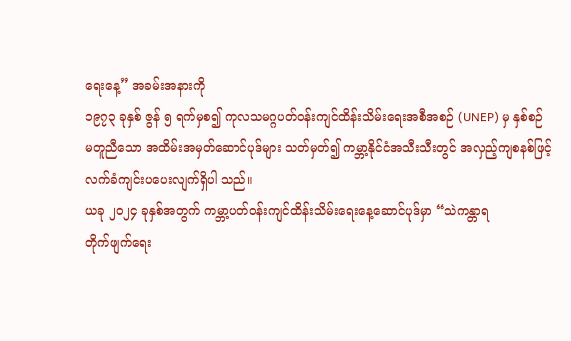ရေးနေ့” အခမ်းအနားကို
၁၉၇၃ ခုနှစ် ဇွန် ၅ ရက်မှစ၍ ကုလသမဂ္ဂပတ်ဝန်းကျင်ထိန်းသိမ်းရေးအစီအစဉ် (UNEP) မှ နှစ်စဉ်
မတူညီသော အထိမ်းအမှတ်ဆောင်ပုဒ်များ သတ်မှတ်၍ ကမ္ဘာ့နိုင်ငံအသီးသီးတွင် အလှည့်ကျစနစ်ဖြင့်
လက်ခံကျင်းပပေးလျက်ရှိပါ သည်။
ယခု ၂၀၂၄ ခုနှစ်အတွက် ကမ္ဘာ့ပတ်ဝန်းကျင်ထိန်းသိမ်းရေးနေ့ဆောင်ပုဒ်မှာ “သဲကန္တာရ
တိုက်ဖျက်ရေး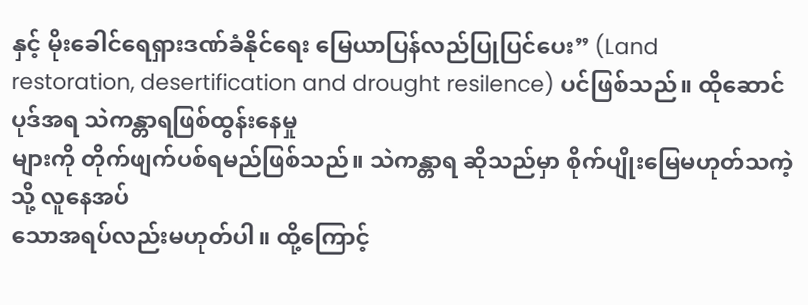နှင့် မိုးခေါင်ရေရှားဒဏ်ခံနိုင်ရေး မြေယာပြန်လည်ပြုပြင်ပေး” (Land
restoration, desertification and drought resilence) ပင်ဖြစ်သည်။ ထိုဆောင်ပုဒ်အရ သဲကန္တာရဖြစ်ထွန်းနေမှု
များကို တိုက်ဖျက်ပစ်ရမည်ဖြစ်သည်။ သဲကန္တာရ ဆိုသည်မှာ စိုက်ပျိုးမြေမဟုတ်သကဲ့သို့ လူနေအပ်
သောအရပ်လည်းမဟုတ်ပါ။ ထို့ကြောင့်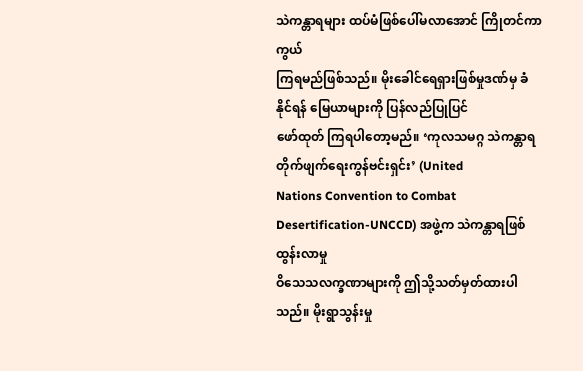သဲကန္တာရများ ထပ်မံဖြစ်ပေါ်မလာအောင် ကြိုတင်ကာကွယ်
ကြရမည်ဖြစ်သည်။ မိုးခေါင်ရေရှားဖြစ်မှုဒဏ်မှ ခံနိုင်ရန် မြေယာများကို ပြန်လည်ပြုပြင်
ဖော်ထုတ် ကြရပါတော့မည်။ ‘ကုလသမဂ္ဂ သဲကန္တာရတိုက်ဖျက်ရေးကွန်ဗင်းရှင်း’ (United
Nations Convention to Combat Desertification-UNCCD) အဖွဲ့က သဲကန္တာရဖြစ်ထွန်းလာမှု
ဝိသေသလက္ခဏာများကို ဤသို့သတ်မှတ်ထားပါသည်။ မိုးရွာသွန်းမှု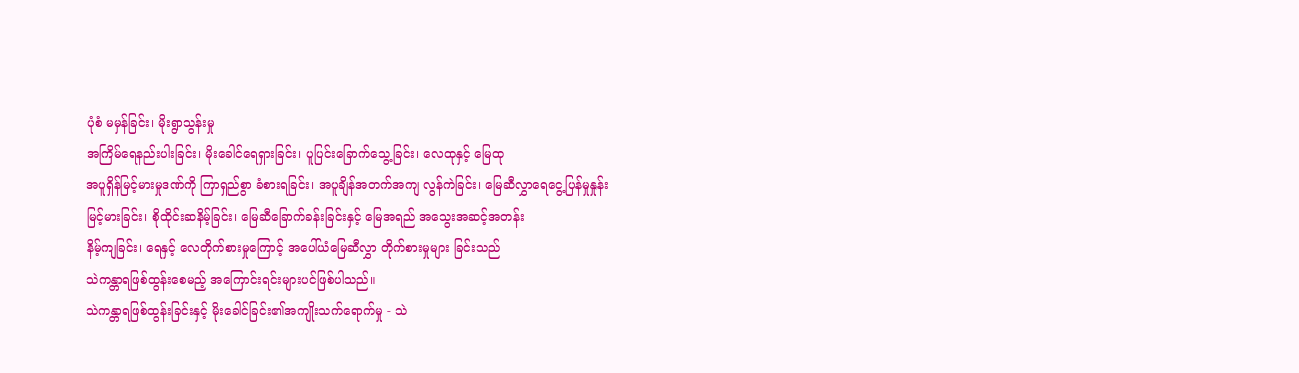ပုံစံ မမှန်ခြင်း၊ မိုးရွာသွန်းမှု
အကြိမ်ရေနည်းပါးခြင်း၊ မိုးခေါင်ရေရှားခြင်း၊ ပူပြင်းခြောက်သွေ့ခြင်း၊ လေထုနှင့် မြေထု
အပူရှိန်မြင့်မားမှုဒဏ်ကို ကြာရှည်စွာ ခံစားရခြင်း၊ အပူချိန်အတက်အကျ လွန်ကဲခြင်း၊ မြေဆီလွှာရေငွေ့ပြန်မှုနှုန်း
မြင့်မားခြင်း၊ စိုထိုင်းဆနိမ့်ခြင်း၊ မြေဆီခြောက်ခန်းခြင်းနှင့် မြေအရည် အသွေးအဆင့်အတန်း
နိမ့်ကျခြင်း၊ ရေနှင့် လေတိုက်စားမှုကြောင့် အပေါ်ယံမြေဆီလွှာ တိုက်စားမှုများ ခြင်းသည်
သဲကန္တာရဖြစ်ထွန်းစေမည့် အကြောင်းရင်းများပင်ဖြစ်ပါသည်။
သဲကန္တာရဖြစ်ထွန်းခြင်းနှင့် မိုးခေါင်ခြင်း၏အကျိုးသက်ရောက်မှု - သဲ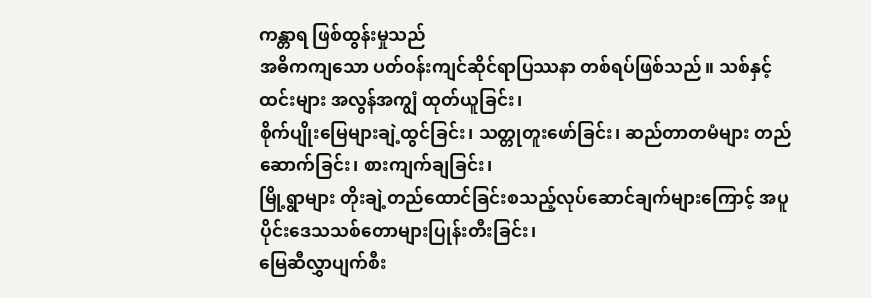ကန္တာရ ဖြစ်ထွန်းမှုသည်
အဓိကကျသော ပတ်ဝန်းကျင်ဆိုင်ရာပြဿနာ တစ်ရပ်ဖြစ်သည်။ သစ်နှင့်ထင်းများ အလွန်အကျွံ ထုတ်ယူခြင်း၊
စိုက်ပျိုးမြေများချဲ့ထွင်ခြင်း၊ သတ္တုတူးဖော်ခြင်း၊ ဆည်တာတမံများ တည်ဆောက်ခြင်း၊ စားကျက်ချခြင်း၊
မြို့ရွာများ တိုးချဲ့တည်ထောင်ခြင်းစသည့်လုပ်ဆောင်ချက်များကြောင့် အပူပိုင်းဒေသသစ်တောများပြုန်းတီးခြင်း၊
မြေဆီလွှာပျက်စီး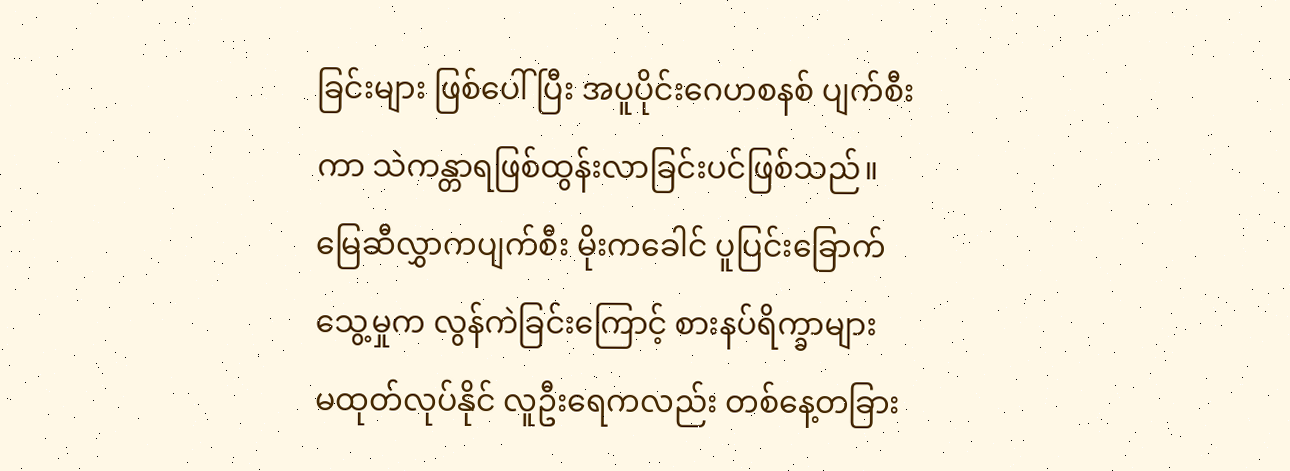ခြင်းများ ဖြစ်ပေါ်ပြီး အပူပိုင်းဂေဟစနစ် ပျက်စီးကာ သဲကန္တာရဖြစ်ထွန်းလာခြင်းပင်ဖြစ်သည်။
မြေဆီလွှာကပျက်စီး မိုးကခေါင် ပူပြင်းခြောက်သွေ့မှုက လွန်ကဲခြင်းကြောင့် စားနပ်ရိက္ခာများ
မထုတ်လုပ်နိုင် လူဦးရေကလည်း တစ်နေ့တခြား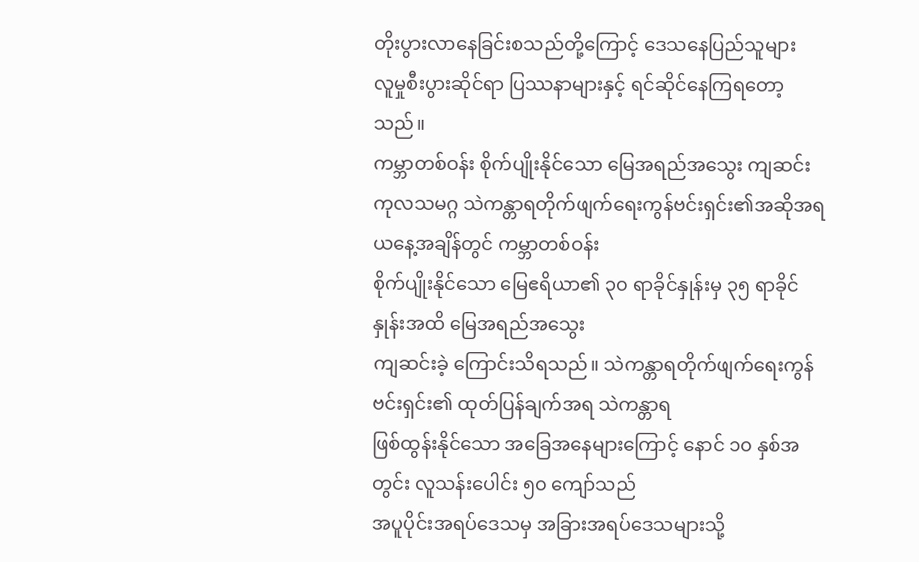တိုးပွားလာနေခြင်းစသည်တို့ကြောင့် ဒေသနေပြည်သူများ
လူမှုစီးပွားဆိုင်ရာ ပြဿနာများနှင့် ရင်ဆိုင်နေကြရတော့သည်။
ကမ္ဘာတစ်ဝန်း စိုက်ပျိုးနိုင်သော မြေအရည်အသွေး ကျဆင်း
ကုလသမဂ္ဂ သဲကန္တာရတိုက်ဖျက်ရေးကွန်ဗင်းရှင်း၏အဆိုအရ ယနေ့အချိန်တွင် ကမ္ဘာတစ်ဝန်း
စိုက်ပျိုးနိုင်သော မြေဧရိယာ၏ ၃၀ ရာခိုင်နှုန်းမှ ၃၅ ရာခိုင်နှုန်းအထိ မြေအရည်အသွေး
ကျဆင်းခဲ့ ကြောင်းသိရသည်။ သဲကန္တာရတိုက်ဖျက်ရေးကွန်ဗင်းရှင်း၏ ထုတ်ပြန်ချက်အရ သဲကန္တာရ
ဖြစ်ထွန်းနိုင်သော အခြေအနေများကြောင့် နောင် ၁၀ နှစ်အတွင်း လူသန်းပေါင်း ၅၀ ကျော်သည်
အပူပိုင်းအရပ်ဒေသမှ အခြားအရပ်ဒေသများသို့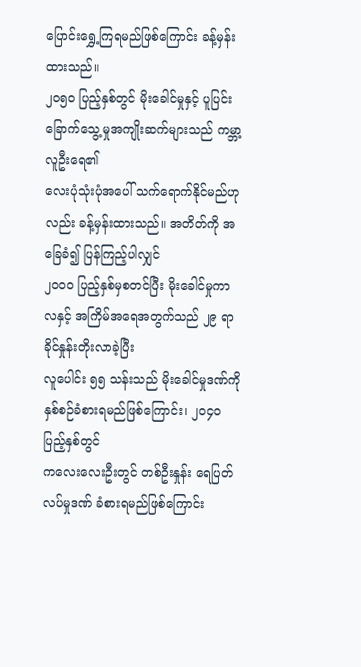ပြောင်းရွှေ့ကြရမည်ဖြစ်ကြောင်း ခန့်မှန်းထားသည်။
၂၀၅၀ ပြည့်နှစ်တွင် မိုးခေါင်မှုနှင့် ပူပြင်းခြောက်သွေ့မှုအကျိုးဆက်များသည် ကမ္ဘာ့လူဦးရေ၏
လေးပုံသုံးပုံအပေါ် သက်ရောက်နိုင်မည်ဟုလည်း ခန့်မှန်းထားသည်။ အတိတ်ကို အခြေခံ၍ ပြန်ကြည့်ပါလျှင်
၂၀၀၀ ပြည့်နှစ်မှစတင်ပြီး မိုးခေါင်မှုကာလနှင့် အကြိမ်အရေအတွက်သည် ၂၉ ရာခိုင်နှုန်းတိုးလာခဲ့ပြီး
လူပေါင်း ၅၅ သန်းသည် မိုးခေါင်မှုဒဏ်ကို နှစ်စဉ်ခံစားရမည်ဖြစ်ကြောင်း၊ ၂၀၄၀ ပြည့်နှစ်တွင်
ကလေးလေးဦးတွင် တစ်ဦးနှုန်း ရေပြတ်လပ်မှုဒဏ် ခံစားရမည်ဖြစ်ကြောင်း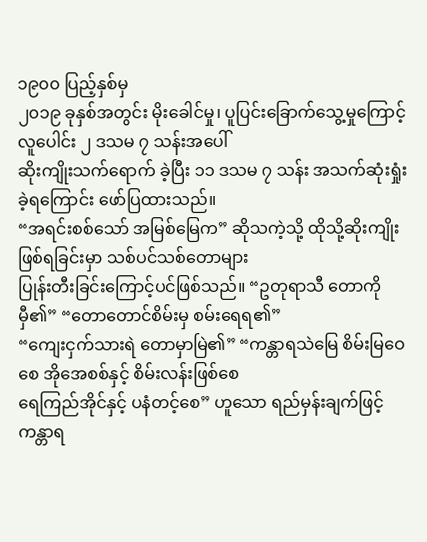၁၉၀၀ ပြည့်နှစ်မှ
၂၀၁၉ ခုနှစ်အတွင်း မိုးခေါင်မှု၊ ပူပြင်းခြောက်သွေ့မှုကြောင့် လူပေါင်း ၂ ဒသမ ၇ သန်းအပေါ်
ဆိုးကျိုးသက်ရောက် ခဲ့ပြီး ၁၁ ဒသမ ၇ သန်း အသက်ဆုံးရှုံးခဲ့ရကြောင်း ဖော်ပြထားသည်။
“အရင်းစစ်သော် အမြစ်မြေက” ဆိုသကဲ့သို့ ထိုသို့ဆိုးကျိုးဖြစ်ရခြင်းမှာ သစ်ပင်သစ်တောများ
ပြုန်းတီးခြင်းကြောင့်ပင်ဖြစ်သည်။ “ဥတုရာသီ တောကိုမှီ၏” “တောတောင်စိမ်းမှ စမ်းရေရ၏”
“ကျေးငှက်သားရဲ တောမှာမြဲ၏” “ကန္တာရသဲမြေ စိမ်းမြဝေစေ အိုအေစစ်နှင့် စိမ်းလန်းဖြစ်စေ
ရေကြည်အိုင်နှင့် ပနံတင့်စေ” ဟူသော ရည်မှန်းချက်ဖြင့် ကန္တာရ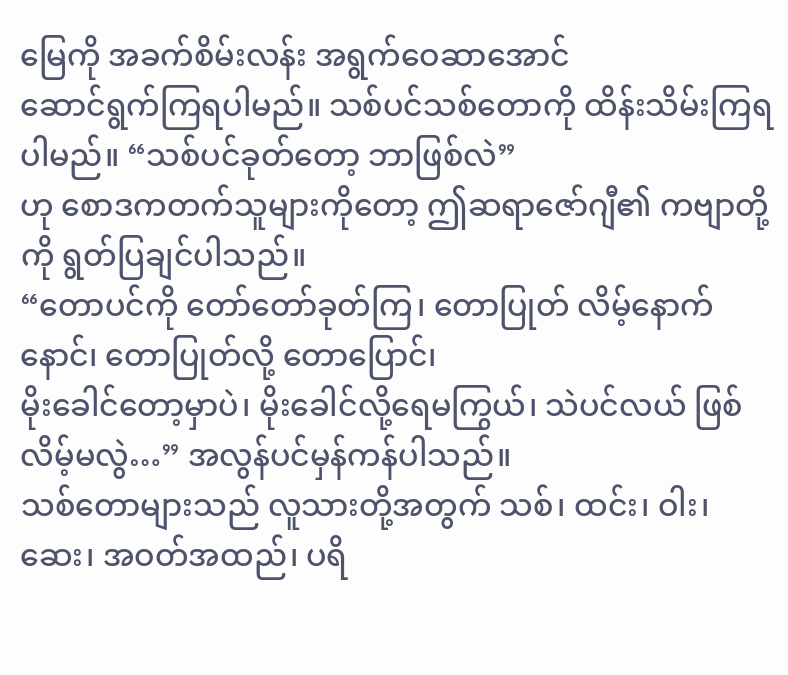မြေကို အခက်စိမ်းလန်း အရွက်ဝေဆာအောင်
ဆောင်ရွက်ကြရပါမည်။ သစ်ပင်သစ်တောကို ထိန်းသိမ်းကြရပါမည်။ “သစ်ပင်ခုတ်တော့ ဘာဖြစ်လဲ”
ဟု စောဒကတက်သူများကိုတော့ ဤဆရာဇော်ဂျီ၏ ကဗျာတို့ကို ရွတ်ပြချင်ပါသည်။
“တောပင်ကို တော်တော်ခုတ်ကြ၊ တောပြုတ် လိမ့်နောက်နောင်၊ တောပြုတ်လို့ တောပြောင်၊
မိုးခေါင်တော့မှာပဲ၊ မိုးခေါင်လို့ရေမကြွယ်၊ သဲပင်လယ် ဖြစ်လိမ့်မလွဲ…” အလွန်ပင်မှန်ကန်ပါသည်။
သစ်တောများသည် လူသားတို့အတွက် သစ်၊ ထင်း၊ ဝါး၊ ဆေး၊ အဝတ်အထည်၊ ပရိ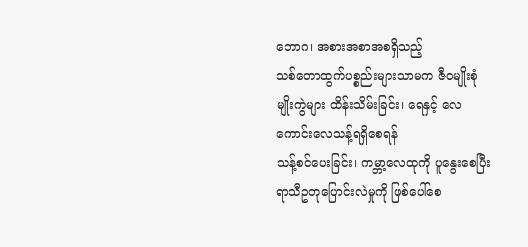ဘောဂ၊ အစားအစာအစရှိသည့်
သစ်တောထွက်ပစ္စည်းများသာမက ဇီဝမျိုးစုံမျိုးကွဲများ ထိန်းသိမ်းခြင်း၊ ရေနှင့် လေကောင်းလေသန့်ရရှိစေရန်
သန့်စင်ပေးခြင်း၊ ကမ္ဘာ့လေထုကို ပူနွေးစေပြီး ရာသီဥတုပြောင်းလဲမှုကို ဖြစ်ပေါ်စေ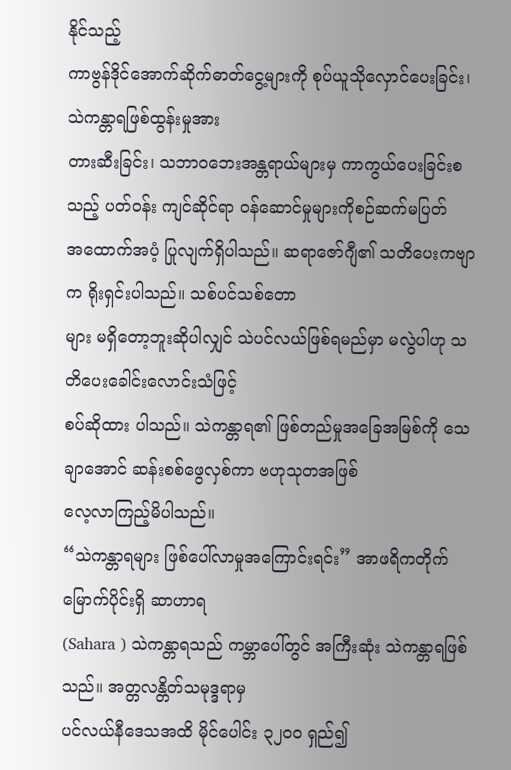နိုင်သည့်
ကာဗွန်ဒိုင်အောက်ဆိုက်ဓာတ်ငွေ့များကို စုပ်ယူသိုလှောင်ပေးခြင်း၊ သဲကန္တာရဖြစ်ထွန်းမှုအား
တားဆီးခြင်း၊ သဘာဝဘေးအန္တရာယ်များမှ ကာကွယ်ပေးခြင်းစသည့် ပတ်ဝန်း ကျင်ဆိုင်ရာ ဝန်ဆောင်မှုများကိုစဉ်ဆက်မပြတ်
အထောက်အပံ့ ပြုလျက်ရှိပါသည်။ ဆရာဇော်ဂျီ၏ သတိပေးကဗျာက ရိုးရှင်းပါသည်။ သစ်ပင်သစ်တော
များ မရှိတော့ဘူးဆိုပါလျှင် သဲပင်လယ်ဖြစ်ရမည်မှာ မလွဲပါဟု သတိပေးခေါင်းလောင်းသံဖြင့်
စပ်ဆိုထား ပါသည်။ သဲကန္တာရ၏ ဖြစ်တည်မှုအခြေအမြစ်ကို သေချာအောင် ဆန်းစစ်ဖွေလှစ်ကာ ဗဟုသုတအဖြစ်
လေ့လာကြည့်မိပါသည်။
“သဲကန္တာရများ ဖြစ်ပေါ်လာမှုအကြောင်းရင်း” အာဖရိကတိုက် မြောက်ပိုင်းရှိ ဆာဟာရ
(Sahara ) သဲကန္တာရသည် ကမ္ဘာပေါ်တွင် အကြီးဆုံး သဲကန္တာရဖြစ်သည်။ အတ္တလန္တိတ်သမုဒ္ဒရာမှ
ပင်လယ်နီဒေသအထိ မိုင်ပေါင်း ၃၂၀၀ ရှည်၍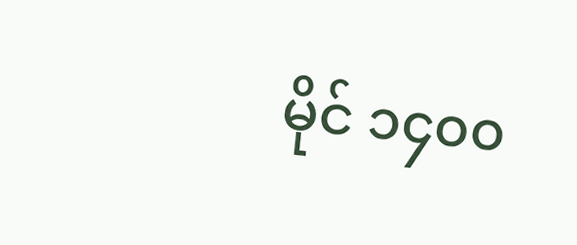မိုင် ၁၄၀၀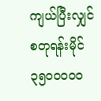ကျယ်ပြီးလျှင် စတုရန်းမိုင် ၃၅၀၀၀၀၀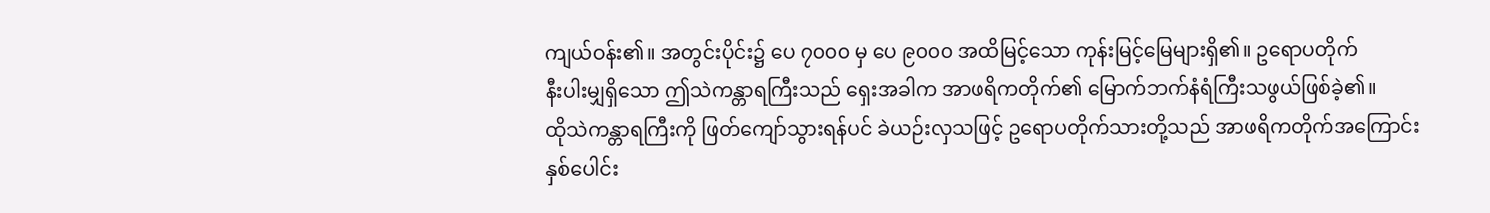ကျယ်ဝန်း၏။ အတွင်းပိုင်း၌ ပေ ၇၀၀၀ မှ ပေ ၉၀၀၀ အထိမြင့်သော ကုန်းမြင့်မြေများရှိ၏။ ဥရောပတိုက်
နီးပါးမျှရှိသော ဤသဲကန္တာရကြီးသည် ရှေးအခါက အာဖရိကတိုက်၏ မြောက်ဘက်နံရံကြီးသဖွယ်ဖြစ်ခဲ့၏။
ထိုသဲကန္တာရကြီးကို ဖြတ်ကျော်သွားရန်ပင် ခဲယဉ်းလှသဖြင့် ဥရောပတိုက်သားတို့သည် အာဖရိကတိုက်အကြောင်း
နှစ်ပေါင်း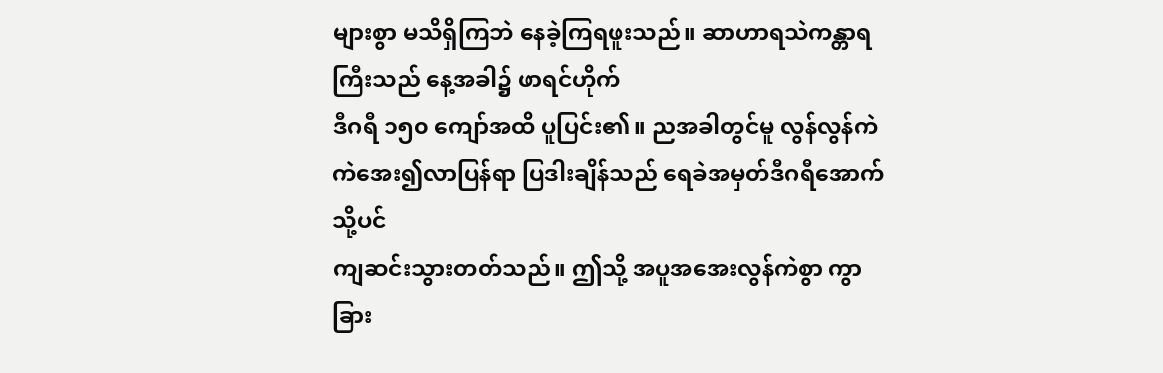များစွာ မသိရှိကြဘဲ နေခဲ့ကြရဖူးသည်။ ဆာဟာရသဲကန္တာရကြီးသည် နေ့အခါ၌ ဖာရင်ဟိုက်
ဒီဂရီ ၁၅၀ ကျော်အထိ ပူပြင်း၏။ ညအခါတွင်မူ လွန်လွန်ကဲကဲအေး၍လာပြန်ရာ ပြဒါးချိန်သည် ရေခဲအမှတ်ဒီဂရီအောက်သို့ပင်
ကျဆင်းသွားတတ်သည်။ ဤသို့ အပူအအေးလွန်ကဲစွာ ကွာခြား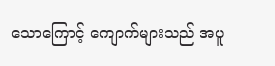သောကြောင့် ကျောက်များသည် အပူ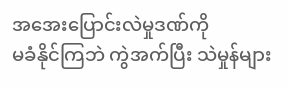အအေးပြောင်းလဲမှုဒဏ်ကို
မခံနိုင်ကြဘဲ ကွဲအက်ပြီး သဲမှုန်များ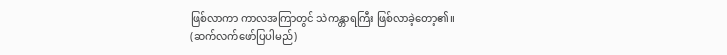ဖြစ်လာကာ ကာလအကြာတွင် သဲကန္တာရကြီး ဖြစ်လာခဲ့တော့၏။
(ဆက်လက်ဖော်ပြပါမည်)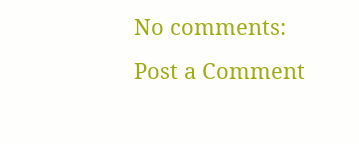No comments:
Post a Comment